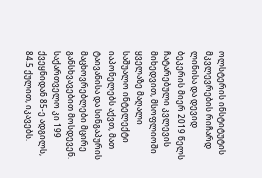ოლსტერის ინსტიტუტის მკვლევრების რიჩარდ ლინისა და დევიდ ბეკერის მიერ 2019 წელს ჩატარებული კვლევის მიხედვით, მსოფლიოში ყველაზე მაღალი საშუალო ინტელექტი იაპონელებს აქვთ, მათ ტაივანისა და სინგაპურის მაცხოვრებლები მცირე განსხვავებით მოსდევენ. საქართველო კი 199 ქვეყნიდან 85-ე ადგილს, 84.5 ქულით, იკავებს.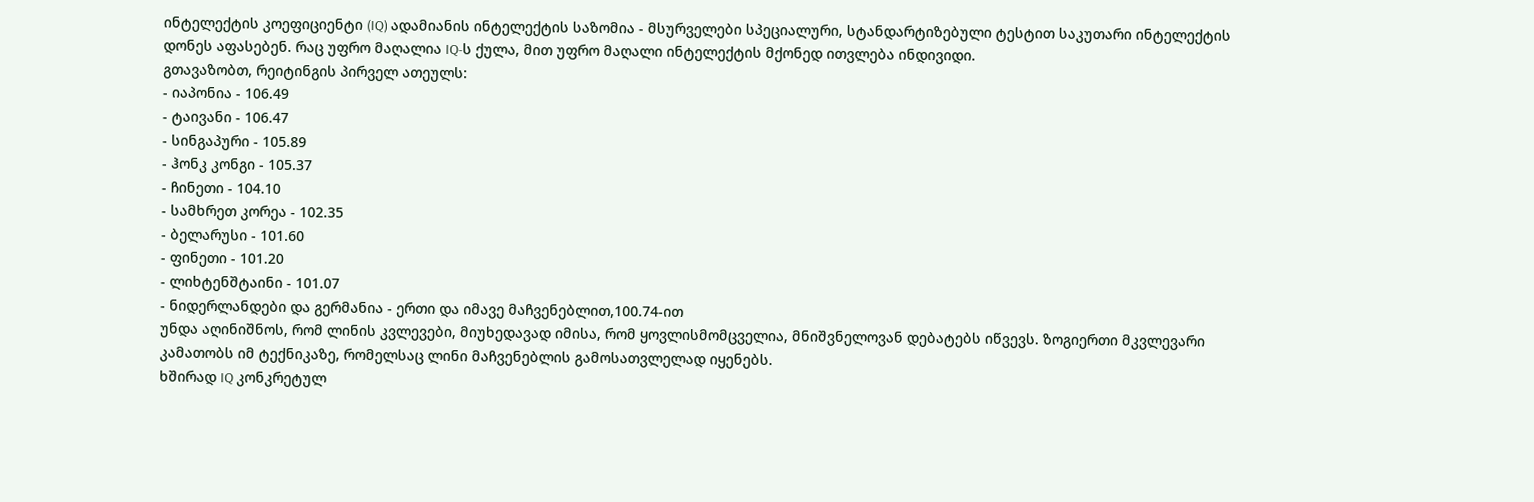ინტელექტის კოეფიციენტი (IQ) ადამიანის ინტელექტის საზომია - მსურველები სპეციალური, სტანდარტიზებული ტესტით საკუთარი ინტელექტის დონეს აფასებენ. რაც უფრო მაღალია IQ-ს ქულა, მით უფრო მაღალი ინტელექტის მქონედ ითვლება ინდივიდი.
გთავაზობთ, რეიტინგის პირველ ათეულს:
- იაპონია - 106.49
- ტაივანი - 106.47
- სინგაპური - 105.89
- ჰონკ კონგი - 105.37
- ჩინეთი - 104.10
- სამხრეთ კორეა - 102.35
- ბელარუსი - 101.60
- ფინეთი - 101.20
- ლიხტენშტაინი - 101.07
- ნიდერლანდები და გერმანია - ერთი და იმავე მაჩვენებლით,100.74-ით
უნდა აღინიშნოს, რომ ლინის კვლევები, მიუხედავად იმისა, რომ ყოვლისმომცველია, მნიშვნელოვან დებატებს იწვევს. ზოგიერთი მკვლევარი კამათობს იმ ტექნიკაზე, რომელსაც ლინი მაჩვენებლის გამოსათვლელად იყენებს.
ხშირად IQ კონკრეტულ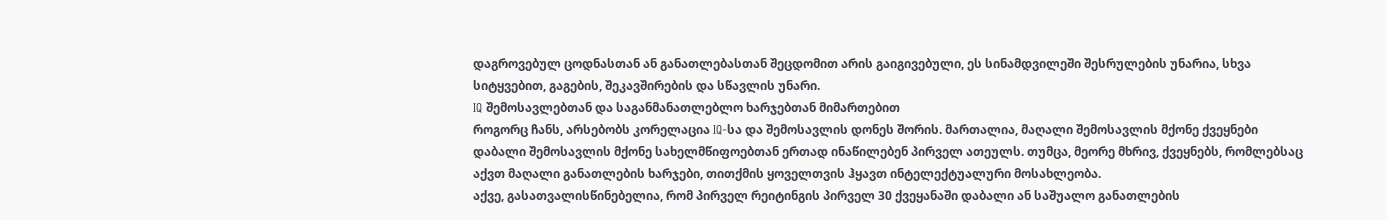დაგროვებულ ცოდნასთან ან განათლებასთან შეცდომით არის გაიგივებული, ეს სინამდვილეში შესრულების უნარია, სხვა სიტყვებით, გაგების, შეკავშირების და სწავლის უნარი.
IQ შემოსავლებთან და საგანმანათლებლო ხარჯებთან მიმართებით
როგორც ჩანს, არსებობს კორელაცია IQ-სა და შემოსავლის დონეს შორის. მართალია, მაღალი შემოსავლის მქონე ქვეყნები დაბალი შემოსავლის მქონე სახელმწიფოებთან ერთად ინაწილებენ პირველ ათეულს. თუმცა, მეორე მხრივ, ქვეყნებს, რომლებსაც აქვთ მაღალი განათლების ხარჯები, თითქმის ყოველთვის ჰყავთ ინტელექტუალური მოსახლეობა.
აქვე, გასათვალისწინებელია, რომ პირველ რეიტინგის პირველ 30 ქვეყანაში დაბალი ან საშუალო განათლების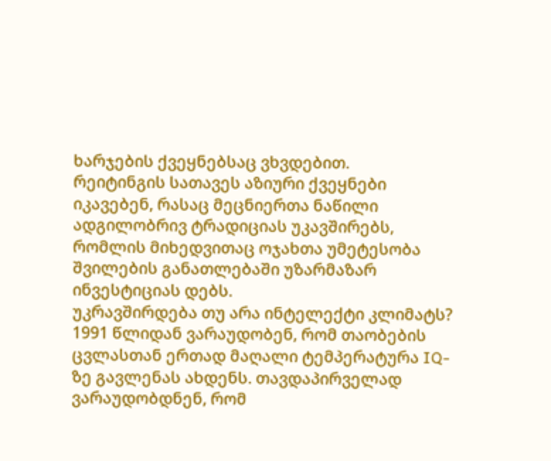ხარჯების ქვეყნებსაც ვხვდებით.
რეიტინგის სათავეს აზიური ქვეყნები იკავებენ, რასაც მეცნიერთა ნაწილი ადგილობრივ ტრადიციას უკავშირებს, რომლის მიხედვითაც ოჯახთა უმეტესობა შვილების განათლებაში უზარმაზარ ინვესტიციას დებს.
უკრავშირდება თუ არა ინტელექტი კლიმატს?
1991 წლიდან ვარაუდობენ, რომ თაობების ცვლასთან ერთად მაღალი ტემპერატურა IQ-ზე გავლენას ახდენს. თავდაპირველად ვარაუდობდნენ, რომ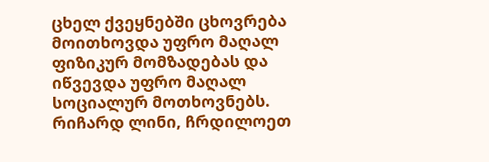ცხელ ქვეყნებში ცხოვრება მოითხოვდა უფრო მაღალ ფიზიკურ მომზადებას და იწვევდა უფრო მაღალ სოციალურ მოთხოვნებს. რიჩარდ ლინი, ჩრდილოეთ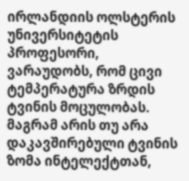ირლანდიის ოლსტერის უნივერსიტეტის პროფესორი, ვარაუდობს, რომ ცივი ტემპერატურა ზრდის ტვინის მოცულობას. მაგრამ არის თუ არა დაკავშირებული ტვინის ზომა ინტელექტთან,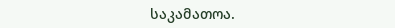საკამათოა.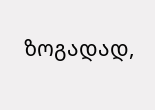ზოგადად,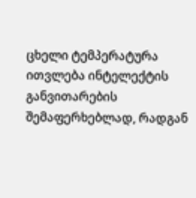ცხელი ტემპერატურა ითვლება ინტელექტის განვითარების შემაფერხებლად, რადგან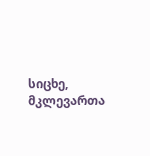სიცხე, მკლევართა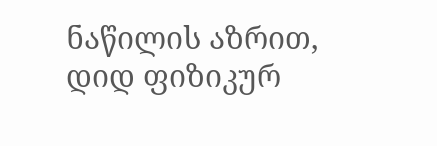ნაწილის აზრით, დიდ ფიზიკურ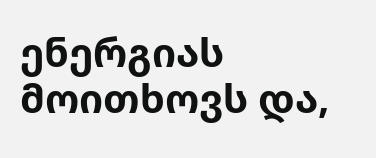ენერგიას მოითხოვს და,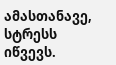ამასთანავე, სტრესს იწვევს.